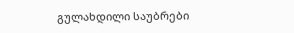გულახდილი საუბრები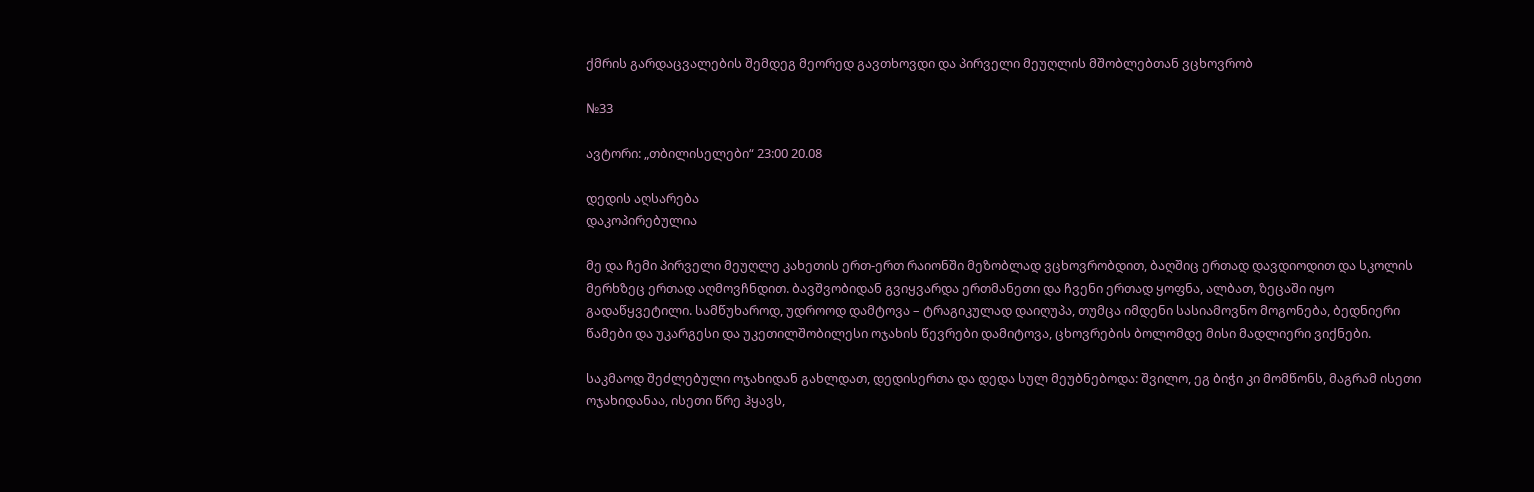ქმრის გარდაცვალების შემდეგ მეორედ გავთხოვდი და პირველი მეუღლის მშობლებთან ვცხოვრობ

№33

ავტორი: „თბილისელები“ 23:00 20.08

დედის აღსარება
დაკოპირებულია

მე და ჩემი პირველი მეუღლე კახეთის ერთ-ერთ რაიონში მეზობლად ვცხოვრობდით, ბაღშიც ერთად დავდიოდით და სკოლის მერხზეც ერთად აღმოვჩნდით. ბავშვობიდან გვიყვარდა ერთმანეთი და ჩვენი ერთად ყოფნა, ალბათ, ზეცაში იყო გადაწყვეტილი. სამწუხაროდ, უდროოდ დამტოვა – ტრაგიკულად დაიღუპა, თუმცა იმდენი სასიამოვნო მოგონება, ბედნიერი წამები და უკარგესი და უკეთილშობილესი ოჯახის წევრები დამიტოვა, ცხოვრების ბოლომდე მისი მადლიერი ვიქნები.

საკმაოდ შეძლებული ოჯახიდან გახლდათ, დედისერთა და დედა სულ მეუბნებოდა: შვილო, ეგ ბიჭი კი მომწონს, მაგრამ ისეთი ოჯახიდანაა, ისეთი წრე ჰყავს,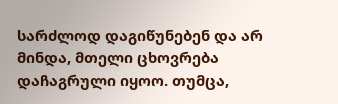სარძლოდ დაგიწუნებენ და არ მინდა, მთელი ცხოვრება დაჩაგრული იყოო. თუმცა,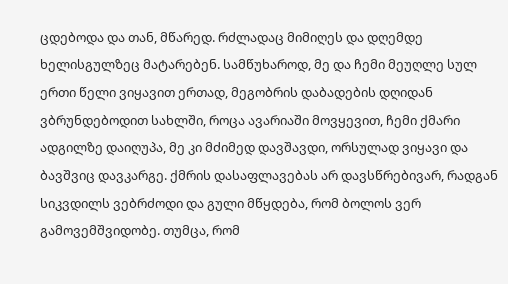ცდებოდა და თან, მწარედ. რძლადაც მიმიღეს და დღემდე ხელისგულზეც მატარებენ. სამწუხაროდ, მე და ჩემი მეუღლე სულ ერთი წელი ვიყავით ერთად, მეგობრის დაბადების დღიდან ვბრუნდებოდით სახლში, როცა ავარიაში მოვყევით, ჩემი ქმარი ადგილზე დაიღუპა, მე კი მძიმედ დავშავდი, ორსულად ვიყავი და ბავშვიც დავკარგე. ქმრის დასაფლავებას არ დავსწრებივარ, რადგან სიკვდილს ვებრძოდი და გული მწყდება, რომ ბოლოს ვერ გამოვემშვიდობე. თუმცა, რომ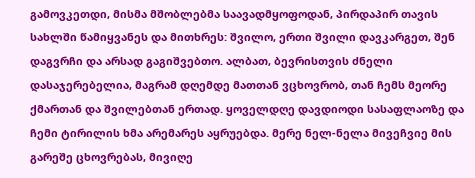გამოვკეთდი, მისმა მშობლებმა საავადმყოფოდან, პირდაპირ თავის სახლში წამიყვანეს და მითხრეს: შვილო, ერთი შვილი დავკარგეთ, შენ დაგვრჩი და არსად გაგიშვებთო. ალბათ, ბევრისთვის ძნელი დასაჯერებელია, მაგრამ დღემდე მათთან ვცხოვრობ, თან ჩემს მეორე ქმართან და შვილებთან ერთად. ყოველდღე დავდიოდი სასაფლაოზე და ჩემი ტირილის ხმა არემარეს აყრუებდა. მერე ნელ-ნელა მივეჩვიე მის გარეშე ცხოვრებას, მივიღე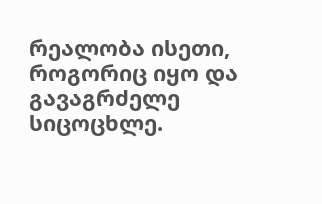რეალობა ისეთი, როგორიც იყო და გავაგრძელე სიცოცხლე.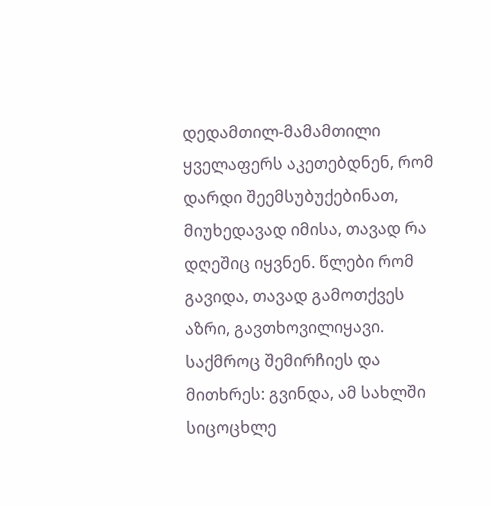დედამთილ-მამამთილი ყველაფერს აკეთებდნენ, რომ დარდი შეემსუბუქებინათ, მიუხედავად იმისა, თავად რა დღეშიც იყვნენ. წლები რომ გავიდა, თავად გამოთქვეს აზრი, გავთხოვილიყავი. საქმროც შემირჩიეს და მითხრეს: გვინდა, ამ სახლში სიცოცხლე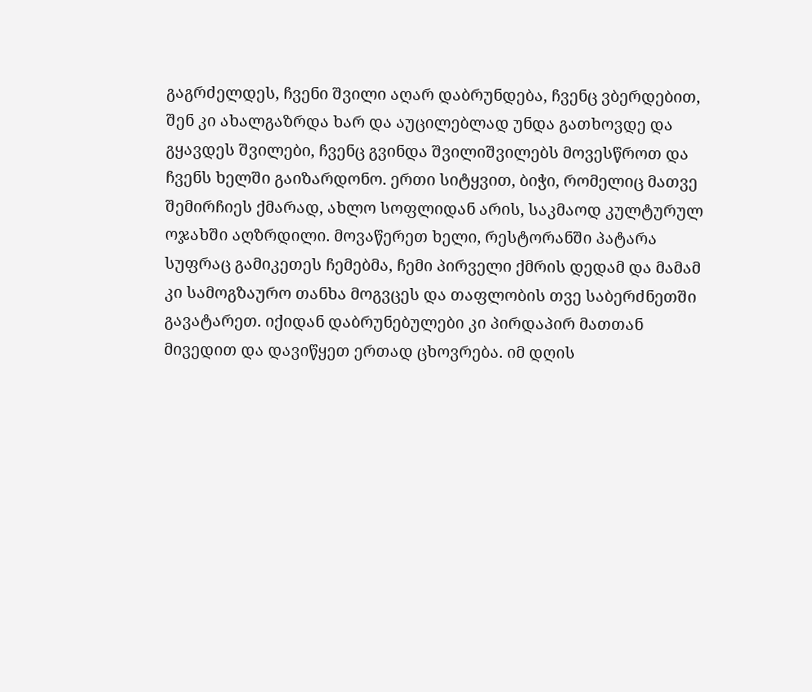გაგრძელდეს, ჩვენი შვილი აღარ დაბრუნდება, ჩვენც ვბერდებით, შენ კი ახალგაზრდა ხარ და აუცილებლად უნდა გათხოვდე და გყავდეს შვილები, ჩვენც გვინდა შვილიშვილებს მოვესწროთ და ჩვენს ხელში გაიზარდონო. ერთი სიტყვით, ბიჭი, რომელიც მათვე შემირჩიეს ქმარად, ახლო სოფლიდან არის, საკმაოდ კულტურულ ოჯახში აღზრდილი. მოვაწერეთ ხელი, რესტორანში პატარა სუფრაც გამიკეთეს ჩემებმა, ჩემი პირველი ქმრის დედამ და მამამ კი სამოგზაურო თანხა მოგვცეს და თაფლობის თვე საბერძნეთში გავატარეთ. იქიდან დაბრუნებულები კი პირდაპირ მათთან მივედით და დავიწყეთ ერთად ცხოვრება. იმ დღის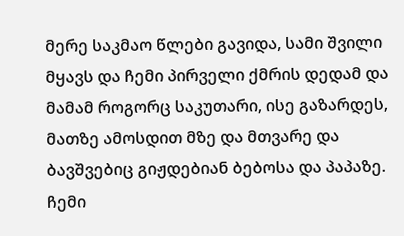მერე საკმაო წლები გავიდა, სამი შვილი მყავს და ჩემი პირველი ქმრის დედამ და მამამ როგორც საკუთარი, ისე გაზარდეს, მათზე ამოსდით მზე და მთვარე და ბავშვებიც გიჟდებიან ბებოსა და პაპაზე. ჩემი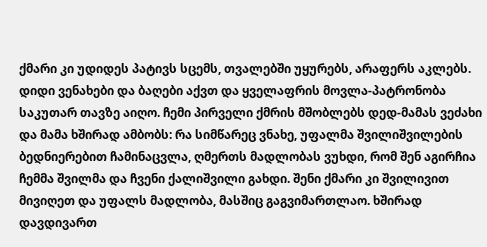ქმარი კი უდიდეს პატივს სცემს, თვალებში უყურებს, არაფერს აკლებს. დიდი ვენახები და ბაღები აქვთ და ყველაფრის მოვლა-პატრონობა საკუთარ თავზე აიღო. ჩემი პირველი ქმრის მშობლებს დედ-მამას ვეძახი და მამა ხშირად ამბობს: რა სიმწარეც ვნახე, უფალმა შვილიშვილების ბედნიერებით ჩამინაცვლა, ღმერთს მადლობას ვუხდი, რომ შენ აგირჩია ჩემმა შვილმა და ჩვენი ქალიშვილი გახდი. შენი ქმარი კი შვილივით მივიღეთ და უფალს მადლობა, მასშიც გაგვიმართლაო. ხშირად დავდივართ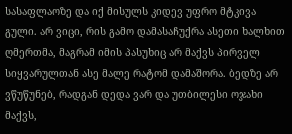სასაფლაოზე და იქ მისულს კიდევ უფრო მტკივა გული. არ ვიცი, რის გამო დამასაჩუქრა ასეთი ხალხით ღმერთმა, მაგრამ იმის პასუხიც არ მაქვს პირველ სიყვარულთან ასე მალე რატომ დამაშორა. ბედზე არ ვწუწუნებ, რადგან დედა ვარ და უთბილესი ოჯახი მაქვს,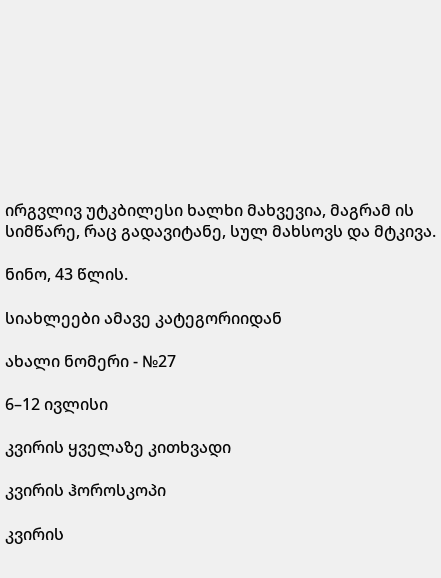ირგვლივ უტკბილესი ხალხი მახვევია, მაგრამ ის სიმწარე, რაც გადავიტანე, სულ მახსოვს და მტკივა.

ნინო, 43 წლის.

სიახლეები ამავე კატეგორიიდან

ახალი ნომერი - №27

6–12 ივლისი

კვირის ყველაზე კითხვადი

კვირის ჰოროსკოპი

კვირის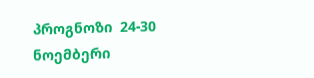პროგნოზი  24-30 ნოემბერი